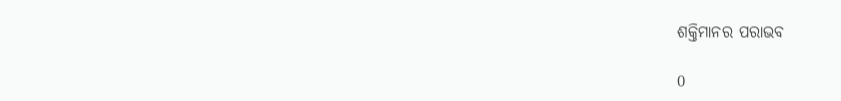ଶକ୍ତିମାନର ପରାଭବ

0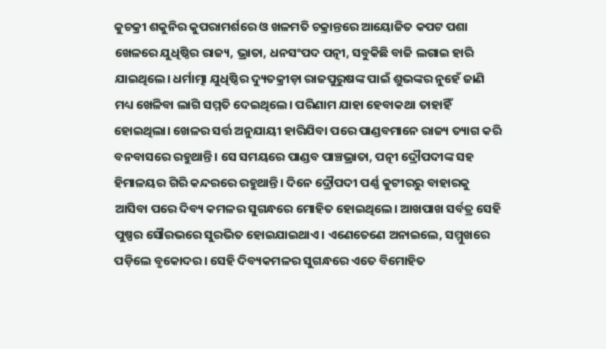କୁଚକ୍ରୀ ଶକୁନିର କୁପରାମର୍ଶରେ ଓ ଖଳମତି ଚକ୍ରାନ୍ତରେ ଆୟୋଜିତ କପଟ ପଶା ଖେଳରେ ଯୁଧିଷ୍ଠିର ରାଜ୍ୟ, ଭ୍ରାତା, ଧନସଂପଦ ପତ୍ନୀ, ସବୁକିଛି ବାଜି ଲଗାଇ ହାରି ଯାଇଥିଲେ। ଧର୍ମାତ୍ମା ଯୁଧିଷ୍ଠିର ଦ୍ୟୁତକ୍ରୀଡ଼ା ରାଜପୁରୁଷଙ୍କ ପାଇଁ ଶୁଭଙ୍କର ନୁହେଁ ଜାଣି ମଧ୍ୟ ଖେଳିବା ଲାଗି ସମ୍ମତି ଦେଇଥିଲେ। ପରିଣାମ ଯାହା ହେବାକଥା ତାହାହିଁ ହୋଇଥିଲା। ଖେଳର ସର୍ତ୍ତ ଅନୁଯାୟୀ ହାରିଯିବା ପରେ ପାଣ୍ଡବମାନେ ରାଜ୍ୟ ତ୍ୟାଗ କରି ବନବାସରେ ରହୁଥାନ୍ତି। ସେ ସମୟରେ ପାଣ୍ଡବ ପାଞ୍ଚଭ୍ରାତା, ପତ୍ନୀ ଦ୍ରୌପଦୀଙ୍କ ସହ ହିମାଳୟର ଗିରି କନ୍ଦରରେ ରହୁଥାନ୍ତି। ଦିନେ ଦ୍ରୌପଦୀ ପର୍ଣ୍ଣ କୁଟୀରରୁ ବାହାରକୁ ଆସିବା ପରେ ଦିବ୍ୟ କମଳର ସୁଗନ୍ଧରେ ମୋହିତ ହୋଇଥିଲେ। ଆଖପାଖ ସର୍ବତ୍ର ସେହି ପୁଷ୍ପର ସୌରଭ‌‌ରେ ସୁରଭିତ ହୋଇଯାଇଥାଏ। ଏଣେତେଣେ ଅନାଇଲେ, ସମ୍ମୁଖରେ ପଡ଼ିଲେ ବୃକୋଦର। ସେହି ଦିବ୍ୟକମଳର ସୁଗନ୍ଧରେ ଏତେ ବିମୋହିତ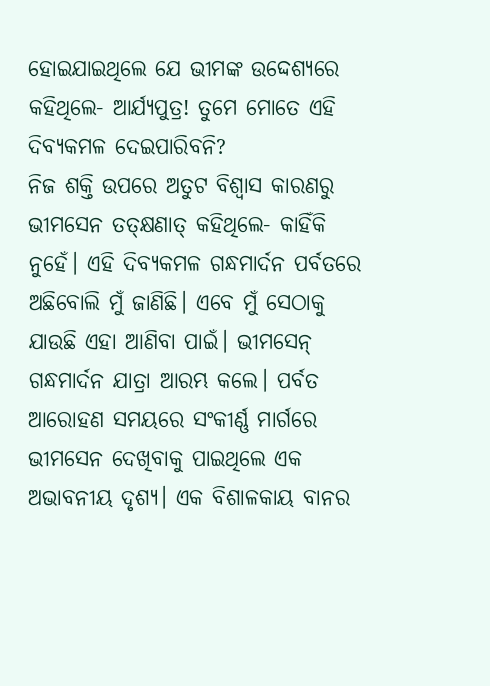ହୋଇଯାଇଥିଲେ ଯେ ଭୀମଙ୍କ ଉଦ୍ଦେଶ୍ୟରେ କହିଥିଲେ- ଆର୍ଯ୍ୟପୁତ୍ର! ତୁମେ ମୋତେ ଏହି ଦିବ୍ୟକମଳ ଦେଇପାରିବନି?
ନିଜ ଶକ୍ତି ଉପରେ ଅତୁଟ ବିଶ୍ବାସ କାରଣରୁ ଭୀମସେନ ତତ୍‌କ୍ଷଣାତ୍‌ କହିଥିଲେ- କାହିଁକି ନୁହେଁ। ଏହି ଦିବ୍ୟକମଳ ଗନ୍ଧମାର୍ଦନ ପର୍ବତରେ ଅଛିବୋଲି ମୁଁ ଜାଣିଛି। ଏବେ ମୁଁ ସେଠାକୁ ଯାଉଛି ଏହା ଆଣିବା ପାଇଁ। ଭୀମସେନ୍‌ ଗନ୍ଧମାର୍ଦନ ଯାତ୍ରା ଆରମ୍ଭ କଲେ। ପର୍ବତ ଆରୋହଣ ସମୟରେ ସଂକୀର୍ଣ୍ଣ ମାର୍ଗରେ ଭୀମସେନ ଦେଖିବାକୁ ପାଇଥିଲେ ଏକ ଅଭାବନୀୟ ଦୃଶ୍ୟ। ଏକ ବିଶାଳକାୟ ବାନର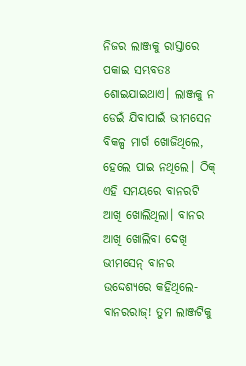ନିଜର ଲାଞ୍ଜକୁ ରାସ୍ତାରେ ପକାଇ ସମ୍ଭବତଃ ଶୋଇଯାଇଥାଏ। ଲାଞ୍ଜକୁ ନ ଡେଇଁ ଯିବାପାଇଁ ଭୀମସେନ ବିକଳ୍ପ ମାର୍ଗ ଖୋଜିଥିଲେ, ହେଲେ ପାଇ ନଥିଲେ। ଠିକ୍‌ ଏହି ସମୟରେ ବାନରଟି ଆଖି ଖୋଲିଥିଲା। ବାନର ଆଖି ଖୋଲିବା ଦେଖି ଭୀମସେନ୍‌ ବାନର ଉଦ୍ଦେଶ୍ୟରେ କହିଥିଲେ- ବାନରରାଜ୍‌! ତୁମ ଲାଞ୍ଜଟିକୁ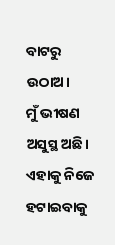ବାଟରୁ ଉଠାଅ।
ମୁଁ ଭୀଷଣ ଅସୁସ୍ଥ ଅଛି। ଏହାକୁ ନିଜେ ହଟାଇବାକୁ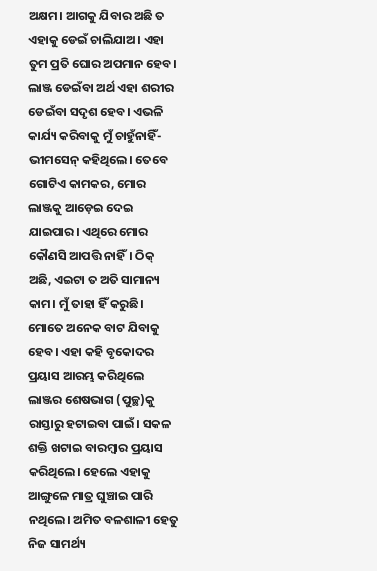ଅକ୍ଷମ। ଆଗକୁ ଯିବାର ଅଛି ତ ଏହାକୁ ଡେଇଁ ଚାଲିଯାଅ। ଏହା ତୁମ ପ୍ରତି ଘୋର ଅପମାନ ହେବ। ଲାଞ୍ଜ ଡେଇଁବା ଅର୍ଥ ଏହା ଶରୀର ଡେଇଁବା ସଦୃଶ ହେବ। ଏଭଳି କାର୍ଯ୍ୟ କରିବାକୁ ମୁଁ ଚାହୁଁନାହିଁ- ଭୀମସେନ୍‌ କହିଥିଲେ। ତେବେ ଗୋଟିଏ କାମକର, ମୋର ଲାଞ୍ଜକୁ ଆଡ଼େଇ ଦେଇ ଯାଇପାର। ଏଥିରେ ମୋର କୌଣସି ଆପତ୍ତି ନାହିଁ। ଠିକ୍‌ ଅଛି, ଏଇଟା ତ ଅତି ସାମାନ୍ୟ କାମ। ମୁଁ ତାହା ହିଁ କରୁଛି। ମୋତେ ଅନେକ ବାଟ ଯିବାକୁ ହେବ। ଏହା କହି ବୃକୋଦର ପ୍ରୟାସ ଆରମ୍ଭ କରିଥିଲେ ଲାଞ୍ଜର ଶେଷଭାଗ (ପୁଚ୍ଛ)କୁ ରାସ୍ତାରୁ ହଟାଇବା ପାଇଁ। ସକଳ ଶକ୍ତି ଖଟାଇ ବାରମ୍ବାର ପ୍ରୟାସ କରିଥିଲେ। ହେଲେ ଏହାକୁ ଆଙ୍ଗୁଳେ ମାତ୍ର ଘୁଞ୍ଚାଇ ପାରି ନଥିଲେ। ଅମିତ ବଳଶାଳୀ ହେତୁ ନିଜ ସାମର୍ଥ୍ୟ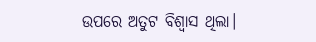ଉପରେ ଅତୁଟ ବିଶ୍ବାସ ଥିଲା।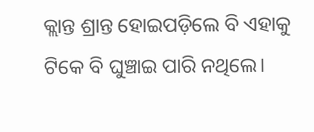କ୍ଲାନ୍ତ ଶ୍ରାନ୍ତ ହୋଇପଡ଼ିଲେ ବି ଏହାକୁ ଟିକେ ବି ଘୁଞ୍ଚାଇ ପାରି ନଥିଲେ।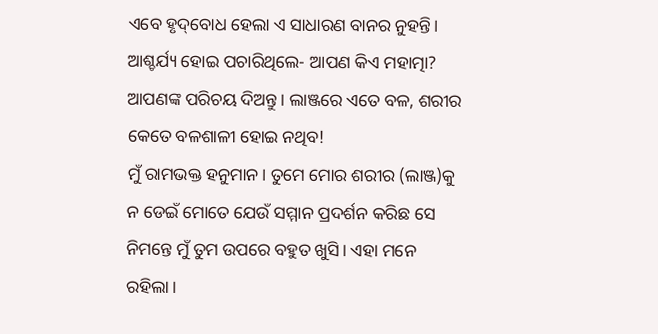ଏବେ ହୃଦ୍‌ବୋଧ ହେଲା ଏ ସାଧାରଣ ବାନର ନୁହନ୍ତି। ଆଶ୍ଚର୍ଯ୍ୟ ହୋଇ ପଚାରିଥିଲେ- ଆପଣ କିଏ ମହାତ୍ମା? ଆପଣଙ୍କ ପରିଚୟ ଦିଅନ୍ତୁ। ଲାଞ୍ଜରେ ଏତେ ବଳ, ଶରୀର କେତେ ବଳଶାଳୀ ହୋଇ ନଥିବ!
ମୁଁ ରାମଭକ୍ତ ହନୁମାନ। ତୁମେ ମୋର ଶରୀର (ଲାଞ୍ଜ)କୁ ନ ଡେଇଁ ମୋତେ ଯେଉଁ ସମ୍ମାନ ପ୍ରଦର୍ଶନ କରିଛ ସେ ନିମନ୍ତେ ମୁଁ ତୁମ ଉପରେ ବହୁତ ଖୁସି। ଏହା ମନେ ରହିଲା।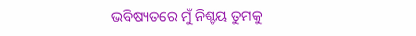ଭବିଷ୍ୟତରେ ମୁଁ ନିଶ୍ଚୟ ତୁମକୁ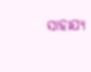ସାହାଯ୍ୟ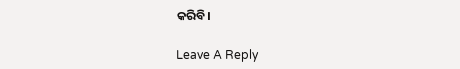କରିବି।

Leave A Reply